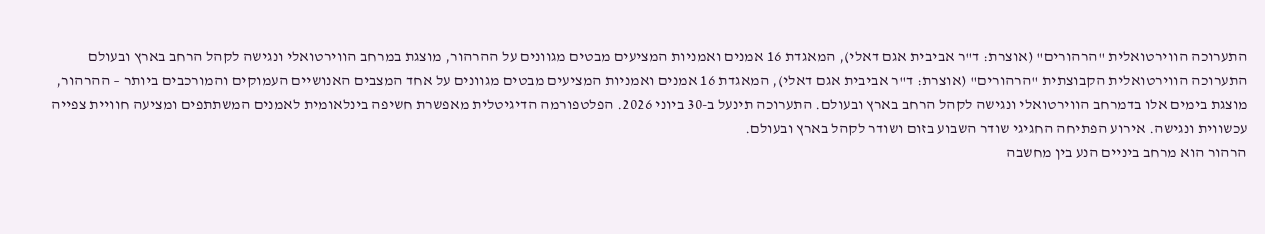התערוכה הווירטואלית "הרהורים" (אוצרת: ד"ר אביבית אגם דאלי), המאגדת 16 אמנים ואמניות המציעים מבטים מגוונים על ההרהור, מוצגת במרחב הווירטואלי ונגישה לקהל הרחב בארץ ובעולם
התערוכה הווירטואלית הקבוצתית "הרהורים" (אוצרת: ד"ר אביבית אגם דאלי), המאגדת 16 אמנים ואמניות המציעים מבטים מגוונים על אחד המצבים האנושיים העמוקים והמורכבים ביותר – ההרהור, מוצגת בימים אלו בדמרחב הווירטואלי ונגישה לקהל הרחב בארץ ובעולם. התערוכה תינעל ב-30 ביוני 2026. הפלטפורמה הדיגיטלית מאפשרת חשיפה בינלאומית לאמנים המשתתפים ומציעה חוויית צפייה עכשווית ונגישה. אירוע הפתיחה החגיגי שודר השבוע בזום ושודר לקהל בארץ ובעולם.
הרהור הוא מרחב ביניים הנע בין מחשבה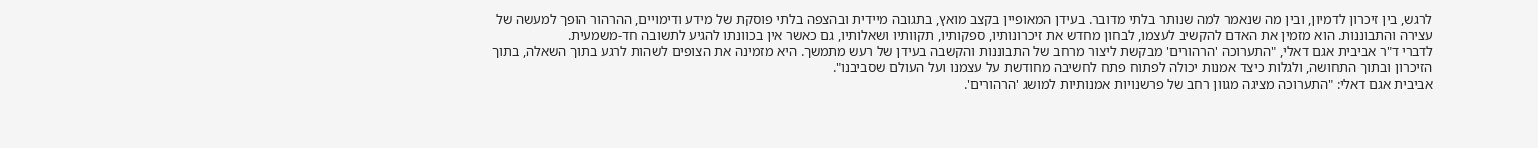לרגש, בין זיכרון לדמיון, ובין מה שנאמר למה שנותר בלתי מדובר. בעידן המאופיין בקצב מואץ, בתגובה מיידית ובהצפה בלתי פוסקת של מידע ודימויים, ההרהור הופך למעשה של עצירה והתבוננות. הוא מזמין את האדם להקשיב לעצמו, לבחון מחדש את זיכרונותיו, ספקותיו, תקוותיו ושאלותיו, גם כאשר אין בכוונתו להגיע לתשובה חד-משמעית.
לדברי ד"ר אביבית אגם דאלי, "התערוכה 'הרהורים' מבקשת ליצור מרחב של התבוננות והקשבה בעידן של רעש מתמשך. היא מזמינה את הצופים לשהות לרגע בתוך השאלה, בתוך הזיכרון ובתוך התחושה, ולגלות כיצד אמנות יכולה לפתוח פתח לחשיבה מחודשת על עצמנו ועל העולם שסביבנו".
אביבית אגם דאלי: "התערוכה מציגה מגוון רחב של פרשנויות אמנותיות למושג 'הרהורים'.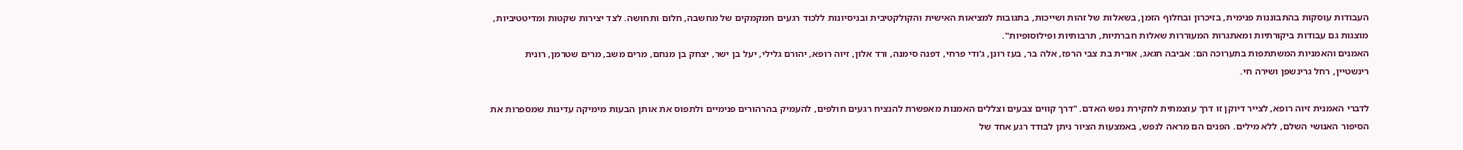העבודות עוסקות בהתבוננות פנימית, בזיכרון ובחלוף הזמן, בשאלות של זהות ושייכות, בתגובות למציאות האישית והקולקטיבית ובניסיונות ללכוד רגעים חמקמקים של מחשבה, חלום ותחושה. לצד יצירות שקטות ומדיטטיביות, מוצגות גם עבודות ביקורתיות ומאתגרות המעוררות שאלות חברתיות, תרבותיות ופילוסופיות".
האמנים והאמניות המשתתפות בתערוכה הם: אביבה חגאג, אורית בת צבי הרפז, אלה בר, בעז רונן, ג'ודי פרחי, דפנה סימנה, ורד אלון, זיוה רופא, יהורם גלילי, יעל בן ישר, יצחק בן מנחם, מרים משב, מרים שטרמן, רונית רינשטיין, רחל גרינשפן ושירה חי.

לדברי האמנית זיוה רופא, לצייר דיוקן זו דרך עוצמתית לחקירת נפש האדם. "דרך קווים צבעים וצללים האמנות מאפשרת להנציח רגעים חולפים, להעמיק בהרהורים פנימיים ולתפוס את אותן הבעות מימיקה עדינות שמספרות את הסיפור האנושי השלם, ללא מילים. הפנים הם מראה לנפש, באמצעות הציור ניתן לבודד רגע אחד של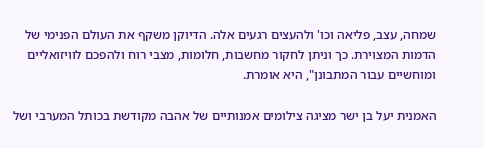שמחה, עצב, פליאה וכו' ולהעצים רגעים אלה. הדיוקן משקף את העולם הפנימי של הדמות המצוירת. כך וניתן לחקור מחשבות, חלומות, מצבי רוח ולהפכם לוויזואליים ומוחשיים עבור המתבונן", היא אומרת.

האמנית יעל בן ישר מציגה צילומים אמנותיים של אהבה מקודשת בכותל המערבי ושל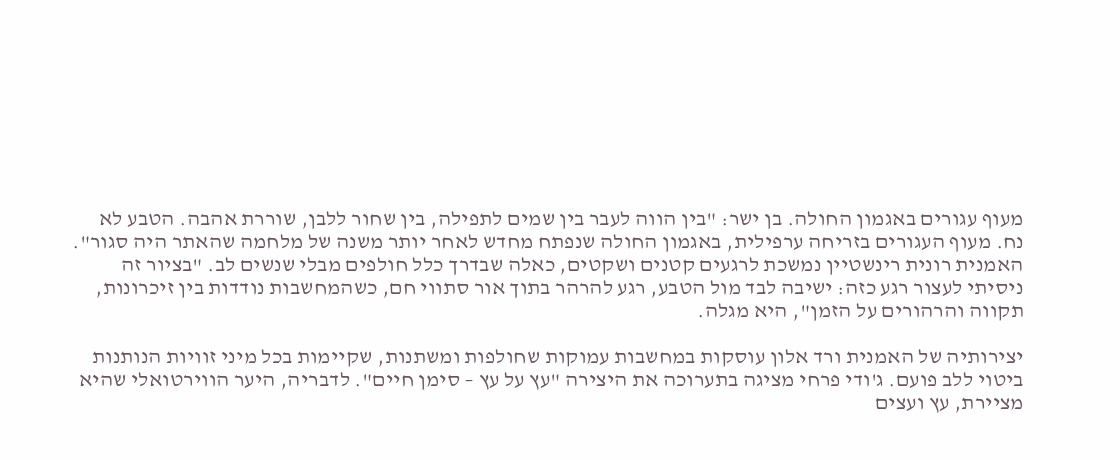מעוף עגורים באגמון החולה. בן ישר: "בין הווה לעבר בין שמים לתפילה, בין שחור ללבן, שוררת אהבה. הטבע לא נח. מעוף העגורים בזריחה ערפילית, באגמון החולה שנפתח מחדש לאחר יותר משנה של מלחמה שהאתר היה סגור". האמנית רונית רינשטיין נמשכת לרגעים קטנים ושקטים, כאלה שבדרך כלל חולפים מבלי שנשים לב. "בציור זה ניסיתי לעצור רגע כזה: ישיבה לבד מול הטבע, רגע להרהר בתוך אור סתווי חם, כשהמחשבות נודדות בין זיכרונות, תקווה והרהורים על הזמן", היא מגלה.

יצירותיה של האמנית ורד אלון עוסקות במחשבות עמוקות שחולפות ומשתנות, שקיימות בכל מיני זוויות הנותנות ביטוי ללב פועם. ג'ודי פרחי מציגה בתערוכה את היצירה "עץ על עץ – סימן חיים". לדבריה, היער הווירטואלי שהיא מציירת, עץ ועצים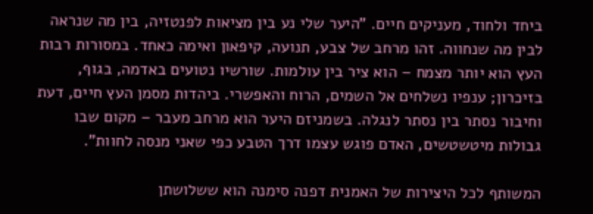ביחד ולחוד, מעניקים חיים. "היער שלי נע בין מציאות לפנטזיה, בין מה שנראה לבין מה שנחווה. זהו מרחב של צבע, תנועה, קיפאון ואימה כאחד. במסורות רבות העץ הוא יותר מצמח – הוא ציר בין עולמות. שורשיו נטועים באדמה, בגוף, בזיכרון; ענפיו נשלחים אל השמים, הרוח והאפשרי. ביהדות מסמן העץ חיים, דעת וחיבור נסתר בין נסתר לנגלה. בשמניזם היער הוא מרחב מעבר – מקום שבו גבולות מיטשטשים, האדם פוגש עצמו דרך הטבע כפי שאני מנסה לחוות".

המשותף לכל היצירות של האמנית דפנה סימנה הוא ששלושתן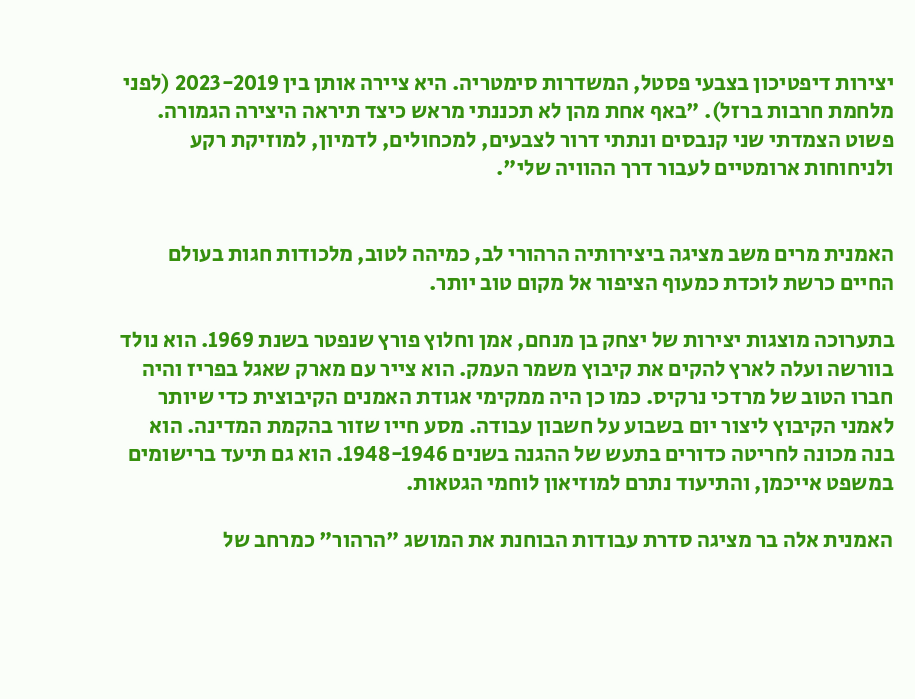יצירות דיפטיכון בצבעי פסטל, המשדרות סימטריה. היא ציירה אותן בין 2023-2019 (לפני מלחמת חרבות ברזל). "באף אחת מהן לא תכננתי מראש כיצד תיראה היצירה הגמורה. פשוט הצמדתי שני קנבסים ונתתי דרור לצבעים, למכחולים, לדמיון, למוזיקת רקע ולניחוחות ארומטיים לעבור דרך ההוויה שלי".


האמנית מרים משב מציגה ביצירותיה הרהורי לב, כמיהה לטוב, מלכודות חגות בעולם החיים כרשת לוכדת כמעוף הציפור אל מקום טוב יותר.

בתערוכה מוצגות יצירות של יצחק בן מנחם, אמן וחלוץ פורץ שנפטר בשנת 1969. הוא נולד בוורשה ועלה לארץ להקים את קיבוץ משמר העמק. הוא צייר עם מארק שאגל בפריז והיה חברו הטוב של מרדכי נרקיס. כמו כן היה ממקימי אגודת האמנים הקיבוצית כדי שיותר לאמני הקיבוץ ליצור יום בשבוע על חשבון עבודה. מסע חייו שזור בהקמת המדינה. הוא בנה מכונה לחריטה כדורים בתעש של ההגנה בשנים 1948-1946. הוא גם תיעד ברישומים במשפט אייכמן, והתיעוד נתרם למוזיאון לוחמי הגטאות.

האמנית אלה בר מציגה סדרת עבודות הבוחנת את המושג "הרהור" כמרחב של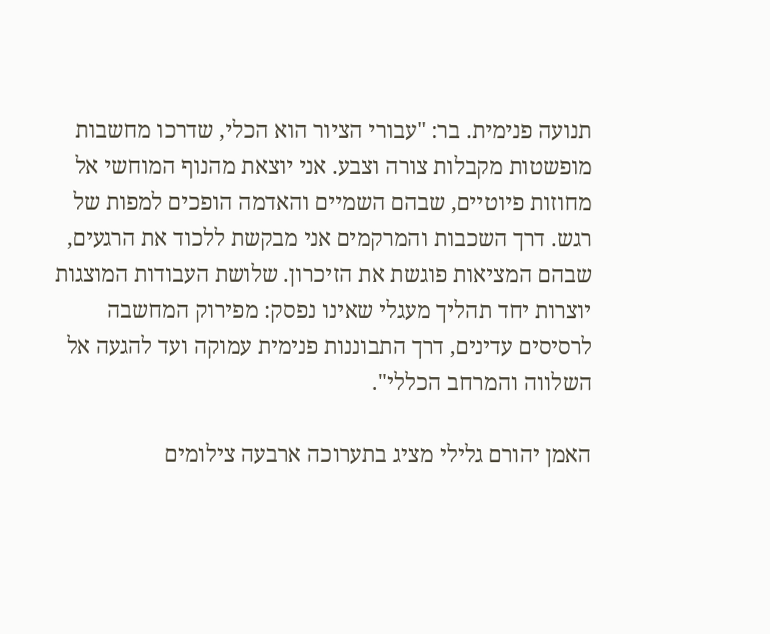תנועה פנימית. בר: "עבורי הציור הוא הכלי, שדרכו מחשבות מופשטות מקבלות צורה וצבע. אני יוצאת מהנוף המוחשי אל מחוזות פיוטיים, שבהם השמיים והאדמה הופכים למפות של רגש. דרך השכבות והמרקמים אני מבקשת ללכוד את הרגעים, שבהם המציאות פוגשת את הזיכרון. שלושת העבודות המוצגות יוצרות יחד תהליך מעגלי שאינו נפסק: מפירוק המחשבה לרסיסים עדינים, דרך התבוננות פנימית עמוקה ועד להגעה אל השלווה והמרחב הכללי".

האמן יהורם גלילי מציג בתערוכה ארבעה צילומים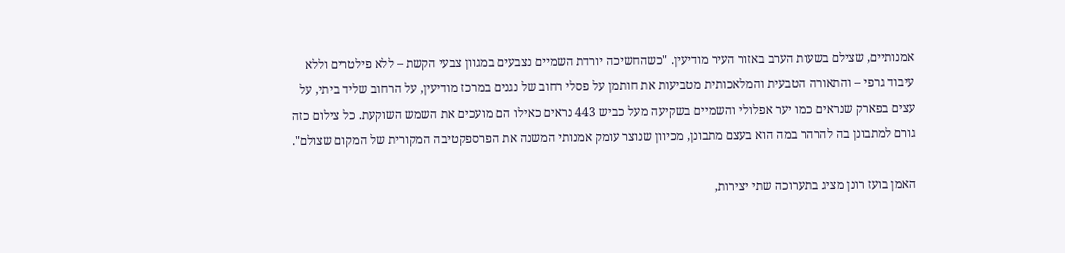אמנותיים, שצילם בשעות הערב באזור העיר מודיעין. "כשהחשיכה יורדת השמיים נצבעים במגוון צבעי הקשת – ללא פילטרים וללא עיבוד גרפי – והתאורה הטבעית והמלאכותית מטביעות את חותמן על פסלי רחוב של נגנים במרכז מודיעין, על הרחוב שליד ביתי, על עצים בפארק שנראים כמו יער אפלולי והשמיים בשקיעה מעל כביש 443 נראים כאילו הם מועכים את השמש השוקעת. כל צילום כזה גורם למתבונן בה להרהר במה הוא בעצם מתבונן, מכיוון שנוצר עומק אמנותי המשנה את הפרספקטיבה המקורית של המקום שצולם".

האמן בועז רונן מציג בתערוכה שתי יצירות,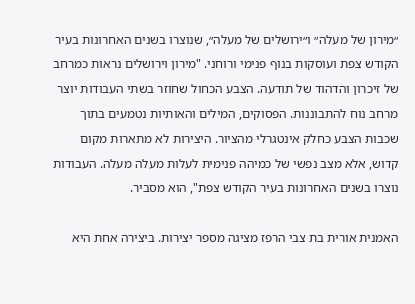״מירון של מעלה״ ו״ירושלים של מעלה״, שנוצרו בשנים האחרונות בעיר הקודש צפת ועוסקות בנוף פנימי ורוחני. "מירון וירושלים נראות כמרחב של זיכרון והדהוד של תודעה. הצבע הכחול שחוזר בשתי העבודות יוצר מרחב נוח להתבוננות. הפסוקים, המילים והאותיות נטמעים בתוך שכבות הצבע כחלק אינטגרלי מהציור. היצירות לא מתארות מקום קדוש, אלא מצב נפשי של כמיהה פנימית לעלות מעלה מעלה. העבודות נוצרו בשנים האחרונות בעיר הקודש צפת", הוא מסביר.

האמנית אורית בת צבי הרפז מציגה מספר יצירות. ביצירה אחת היא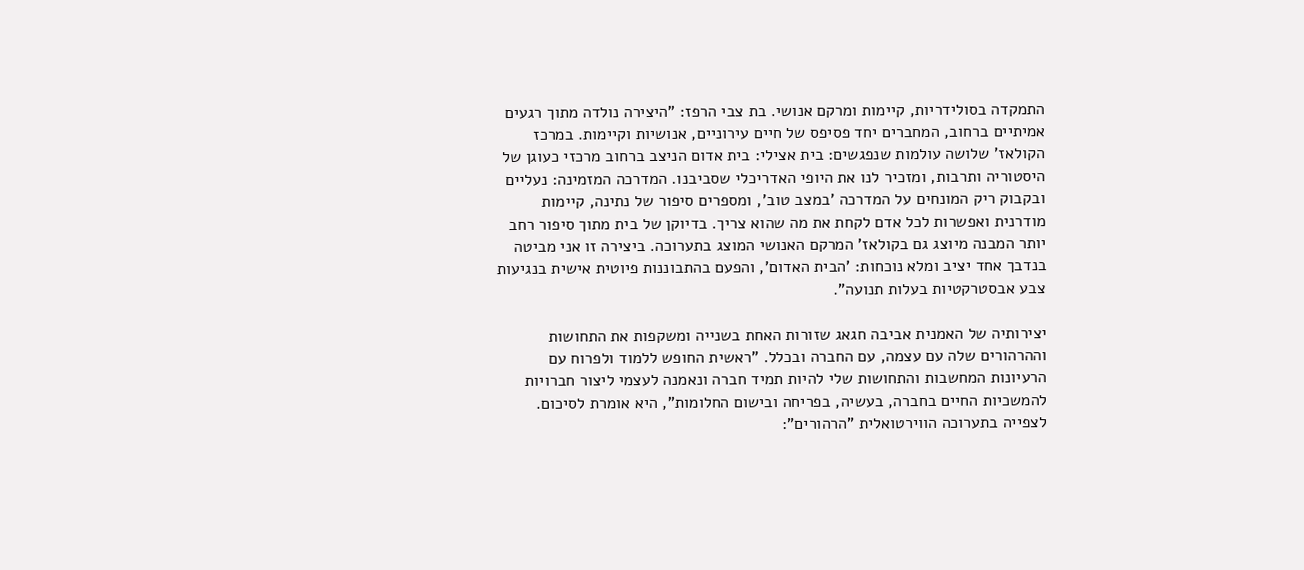התמקדה בסולידריות, קיימות ומרקם אנושי. בת צבי הרפז: "היצירה נולדה מתוך רגעים אמיתיים ברחוב, המחברים יחד פסיפס של חיים עירוניים, אנושיות וקיימות. במרכז הקולאז' שלושה עולמות שנפגשים: בית אצילי: בית אדום הניצב ברחוב מרכזי כעוגן של היסטוריה ותרבות, ומזכיר לנו את היופי האדריכלי שסביבנו. המדרכה המזמינה: נעליים ובקבוק ריק המונחים על המדרכה 'במצב טוב', ומספרים סיפור של נתינה, קיימות מודרנית ואפשרות לכל אדם לקחת את מה שהוא צריך. בדיוקן של בית מתוך סיפור רחב יותר המבנה מיוצג גם בקולאז' המרקם האנושי המוצג בתערוכה. ביצירה זו אני מביטה בנדבך אחד יציב ומלא נוכחות: 'הבית האדום', והפעם בהתבוננות פיוטית אישית בנגיעות צבע אבסטרקטיות בעלות תנועה".

יצירותיה של האמנית אביבה חגאג שזורות האחת בשנייה ומשקפות את התחושות וההרהורים שלה עם עצמה, עם החברה ובכלל. "ראשית החופש ללמוד ולפרוח עם הרעיונות המחשבות והתחושות שלי להיות תמיד חברה ונאמנה לעצמי ליצור חברויות להמשכיות החיים בחברה, בעשיה, בפריחה ובישום החלומות", היא אומרת לסיכום.
לצפייה בתערוכה הווירטואלית "הרהורים":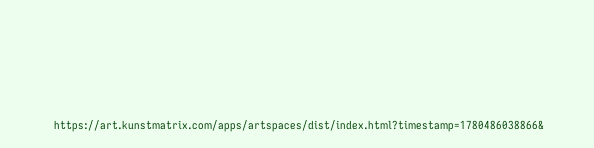https://art.kunstmatrix.com/apps/artspaces/dist/index.html?timestamp=1780486038866&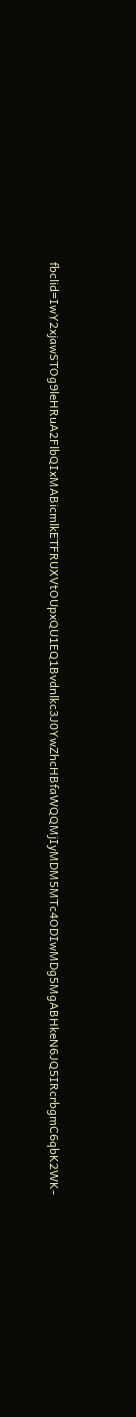fbclid=IwY2xjawSTOg9leHRuA2FlbQIxMABicmlkETFRUXVtOUpxQU1EQ1Bvdnlkc3J0YwZhcHBfaWQQMjIyMDM5MTc4ODIwMDg5MgABHkeN6JQ5IRcrbgmC6qbK2WK-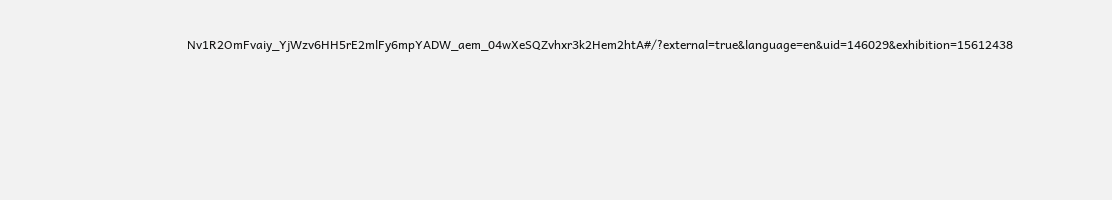Nv1R2OmFvaiy_YjWzv6HH5rE2mlFy6mpYADW_aem_04wXeSQZvhxr3k2Hem2htA#/?external=true&language=en&uid=146029&exhibition=15612438